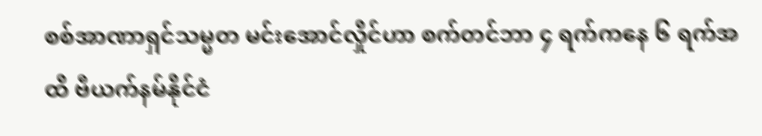စစ်အာဏာရှင်သမ္မတ မင်းအောင်လှိုင်ဟာ စက်တင်ဘာ ၄ ရက်ကနေ ၆ ရက်အထိ ဗီယက်နမ်နိုင်ငံ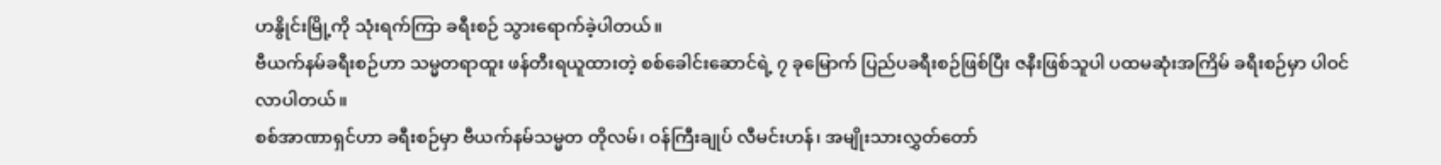ဟနွိုင်းမြို့ကို သုံးရက်ကြာ ခရီးစဉ် သွားရောက်ခဲ့ပါတယ်။
ဗီယက်နမ်ခရီးစဉ်ဟာ သမ္မတရာထူး ဖန်တီးရယူထားတဲ့ စစ်ခေါင်းဆောင်ရဲ့ ၇ ခုမြောက် ပြည်ပခရီးစဉ်ဖြစ်ပြီး ဇနီးဖြစ်သူပါ ပထမဆုံးအကြိမ် ခရီးစဉ်မှာ ပါဝင်လာပါတယ်။
စစ်အာဏာရှင်ဟာ ခရီးစဉ်မှာ ဗီယက်နမ်သမ္မတ တိုလမ်၊ ဝန်ကြီးချုပ် လီမင်းဟန်၊ အမျိုးသားလွှတ်တော်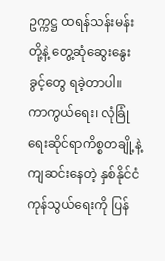ဥက္ကဋ္ဌ ထရန်သန်းမန်း တို့နဲ့ တွေ့ဆုံဆွေးနွေးခွင့်တွေ ရခဲ့တာပါ။
ကာကွယ်ရေး၊ လုံခြုံရေးဆိုင်ရာကိစ္စတချို့နဲ့ ကျဆင်းနေတဲ့ နှစ်နိုင်ငံကုန်သွယ်ရေးကို ပြန်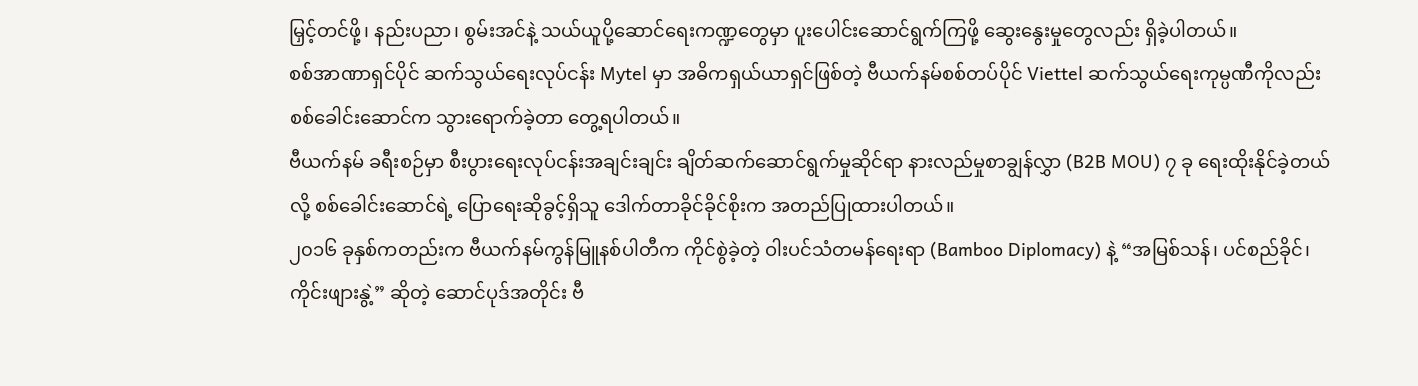မြှင့်တင်ဖို့၊ နည်းပညာ၊ စွမ်းအင်နဲ့ သယ်ယူပို့ဆောင်ရေးကဏ္ဍတွေမှာ ပူးပေါင်းဆောင်ရွက်ကြဖို့ ဆွေးနွေးမှုတွေလည်း ရှိခဲ့ပါတယ်။
စစ်အာဏာရှင်ပိုင် ဆက်သွယ်ရေးလုပ်ငန်း Mytel မှာ အဓိကရှယ်ယာရှင်ဖြစ်တဲ့ ဗီယက်နမ်စစ်တပ်ပိုင် Viettel ဆက်သွယ်ရေးကုမ္ပဏီကိုလည်း စစ်ခေါင်းဆောင်က သွားရောက်ခဲ့တာ တွေ့ရပါတယ်။
ဗီယက်နမ် ခရီးစဉ်မှာ စီးပွားရေးလုပ်ငန်းအချင်းချင်း ချိတ်ဆက်ဆောင်ရွက်မှုဆိုင်ရာ နားလည်မှုစာချွန်လွှာ (B2B MOU) ၇ ခု ရေးထိုးနိုင်ခဲ့တယ်လို့ စစ်ခေါင်းဆောင်ရဲ့ ပြောရေးဆိုခွင့်ရှိသူ ဒေါက်တာခိုင်ခိုင်စိုးက အတည်ပြုထားပါတယ်။
၂၀၁၆ ခုနှစ်ကတည်းက ဗီယက်နမ်ကွန်မြူနစ်ပါတီက ကိုင်စွဲခဲ့တဲ့ ဝါးပင်သံတမန်ရေးရာ (Bamboo Diplomacy) နဲ့ “အမြစ်သန်၊ ပင်စည်ခိုင်၊ ကိုင်းဖျားနွဲ့” ဆိုတဲ့ ဆောင်ပုဒ်အတိုင်း ဗီ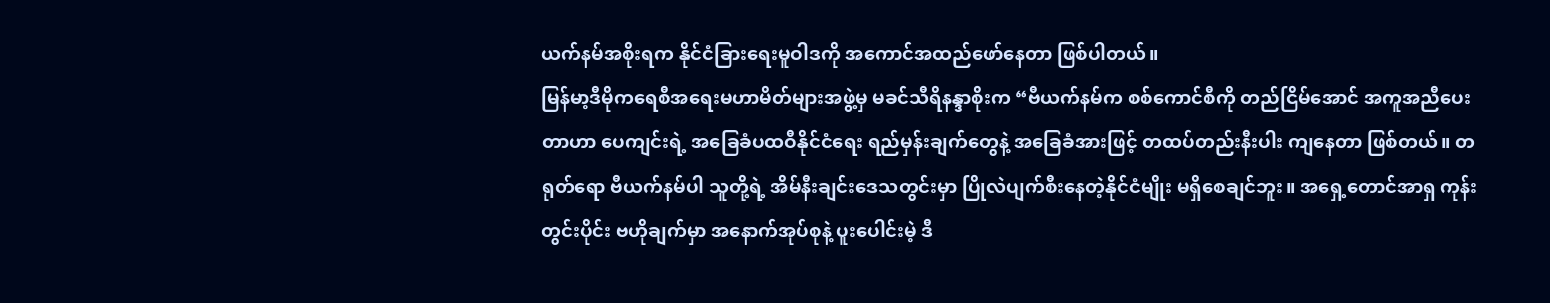ယက်နမ်အစိုးရက နိုင်ငံခြားရေးမူဝါဒကို အကောင်အထည်ဖော်နေတာ ဖြစ်ပါတယ်။
မြန်မာ့ဒီမိုကရေစီအရေးမဟာမိတ်များအဖွဲ့မှ မခင်သီရိနန္ဒာစိုးက “ဗီယက်နမ်က စစ်ကောင်စီကို တည်ငြိမ်အောင် အကူအညီပေးတာဟာ ပေကျင်းရဲ့ အခြေခံပထဝီနိုင်ငံရေး ရည်မှန်းချက်တွေနဲ့ အခြေခံအားဖြင့် တထပ်တည်းနီးပါး ကျနေတာ ဖြစ်တယ်။ တရုတ်ရော ဗီယက်နမ်ပါ သူတို့ရဲ့ အိမ်နီးချင်းဒေသတွင်းမှာ ပြိုလဲပျက်စီးနေတဲ့နိုင်ငံမျိုး မရှိစေချင်ဘူး။ အရှေ့တောင်အာရှ ကုန်းတွင်းပိုင်း ဗဟိုချက်မှာ အနောက်အုပ်စုနဲ့ ပူးပေါင်းမဲ့ ဒီ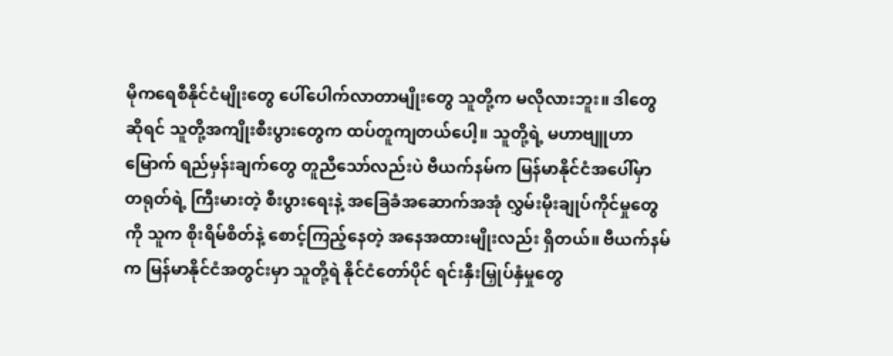မိုကရေစီနိုင်ငံမျိုးတွေ ပေါ်ပေါက်လာတာမျိုးတွေ သူတို့က မလိုလားဘူး။ ဒါတွေဆိုရင် သူတို့အကျိုးစီးပွားတွေက ထပ်တူကျတယ်ပေါ့။ သူတို့ရဲ့ မဟာဗျူဟာမြောက် ရည်မှန်းချက်တွေ တူညီသော်လည်းပဲ ဗီယက်နမ်က မြန်မာနိုင်ငံအပေါ်မှာ တရုတ်ရဲ့ ကြီးမားတဲ့ စီးပွားရေးနဲ့ အခြေခံအဆောက်အအုံ လွှမ်းမိုးချုပ်ကိုင်မှုတွေကို သူက စိုးရိမ်စိတ်နဲ့ စောင့်ကြည့်နေတဲ့ အနေအထားမျိုးလည်း ရှိတယ်။ ဗီယက်နမ်က မြန်မာနိုင်ငံအတွင်းမှာ သူတို့ရဲ နိုင်ငံတော်ပိုင် ရင်းနှီးမြှုပ်နှံမှုတွေ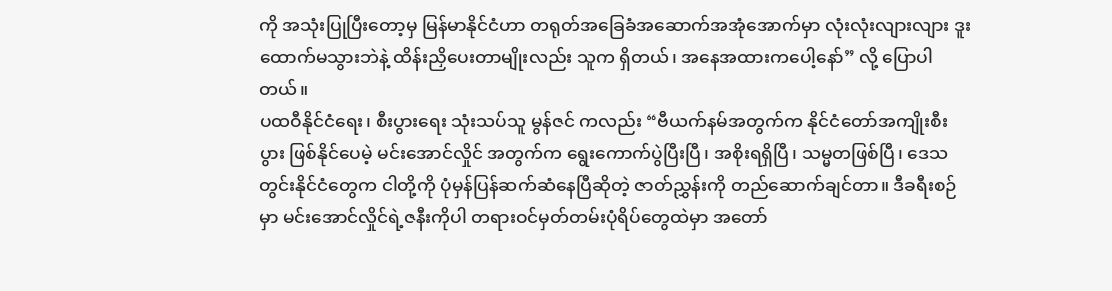ကို အသုံးပြုပြီးတော့မှ မြန်မာနိုင်ငံဟာ တရုတ်အခြေခံအဆောက်အအုံအောက်မှာ လုံးလုံးလျားလျား ဒူးထောက်မသွားဘဲနဲ့ ထိန်းညှိပေးတာမျိုးလည်း သူက ရှိတယ်၊ အနေအထားကပေါ့နော်” လို့ ပြောပါတယ်။
ပထဝီနိုင်ငံရေး၊ စီးပွားရေး သုံးသပ်သူ မွန်ဇင် ကလည်း “ဗီယက်နမ်အတွက်က နိုင်ငံတော်အကျိုးစီးပွား ဖြစ်နိုင်ပေမဲ့ မင်းအောင်လှိုင် အတွက်က ရွေးကောက်ပွဲပြီးပြီ၊ အစိုးရရှိပြီ၊ သမ္မတဖြစ်ပြီ၊ ဒေသတွင်းနိုင်ငံတွေက ငါတို့ကို ပုံမှန်ပြန်ဆက်ဆံနေပြီဆိုတဲ့ ဇာတ်ညွှန်းကို တည်ဆောက်ချင်တာ။ ဒီခရီးစဉ်မှာ မင်းအောင်လှိုင်ရဲ့ဇနီးကိုပါ တရားဝင်မှတ်တမ်းပုံရိပ်တွေထဲမှာ အတော်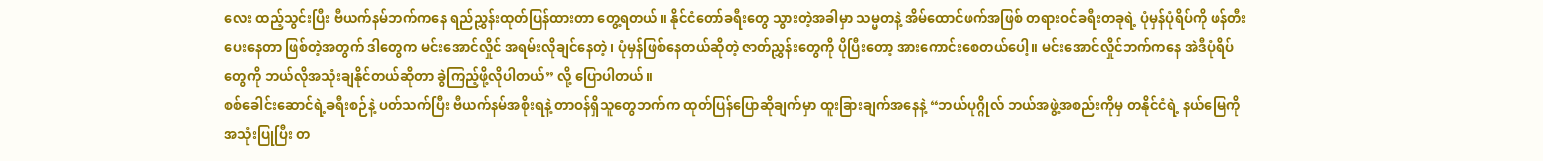လေး ထည့်သွင်းပြီး ဗီယက်နမ်ဘက်ကနေ ရည်ညွှန်းထုတ်ပြန်ထားတာ တွေ့ရတယ်။ နိုင်ငံတော်ခရီးတွေ သွားတဲ့အခါမှာ သမ္မတနဲ့ အိမ်ထောင်ဖက်အဖြစ် တရားဝင်ခရီးတခုရဲ့ ပုံမှန်ပုံရိပ်ကို ဖန်တီးပေးနေတာ ဖြစ်တဲ့အတွက် ဒါတွေက မင်းအောင်လှိုင် အရမ်းလိုချင်နေတဲ့၊ ပုံမှန်ဖြစ်နေတယ်ဆိုတဲ့ ဇာတ်ညွှန်းတွေကို ပိုပြီးတော့ အားကောင်းစေတယ်ပေါ့။ မင်းအောင်လှိုင်ဘက်ကနေ အဲဒီပုံရိပ်တွေကို ဘယ်လိုအသုံးချနိုင်တယ်ဆိုတာ ခွဲကြည့်ဖို့လိုပါတယ်” လို့ ပြောပါတယ်။
စစ်ခေါင်းဆောင်ရဲ့ခရီးစဉ်နဲ့ ပတ်သက်ပြီး ဗီယက်နမ်အစိုးရနဲ့ တာဝန်ရှိသူတွေဘက်က ထုတ်ပြန်ပြောဆိုချက်မှာ ထူးခြားချက်အနေနဲ့ “ဘယ်ပုဂ္ဂိုလ် ဘယ်အဖွဲ့အစည်းကိုမှ တနိုင်ငံရဲ့ နယ်မြေကို အသုံးပြုပြီး တ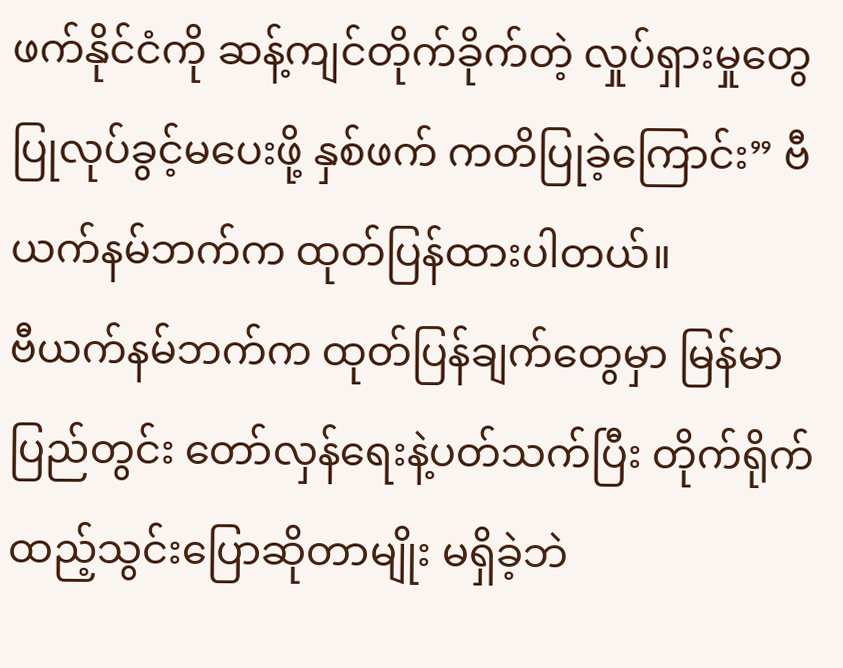ဖက်နိုင်ငံကို ဆန့်ကျင်တိုက်ခိုက်တဲ့ လှုပ်ရှားမှုတွေ ပြုလုပ်ခွင့်မပေးဖို့ နှစ်ဖက် ကတိပြုခဲ့ကြောင်း” ဗီယက်နမ်ဘက်က ထုတ်ပြန်ထားပါတယ်။
ဗီယက်နမ်ဘက်က ထုတ်ပြန်ချက်တွေမှာ မြန်မာပြည်တွင်း တော်လှန်ရေးနဲ့ပတ်သက်ပြီး တိုက်ရိုက် ထည့်သွင်းပြောဆိုတာမျိုး မရှိခဲ့ဘဲ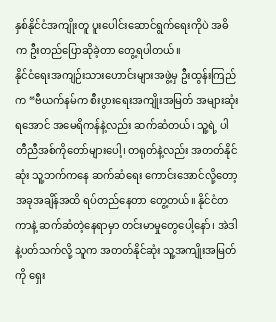နှစ်နိုင်ငံအကျိုးတူ ပူးပေါင်းဆောင်ရွက်ရေးကိုပဲ အဓိက ဦးတည်ပြောဆိုခဲ့တာ တွေ့ရပါတယ်။
နိုင်ငံရေးအကျဉ်းသားဟောင်းများအဖွဲ့မှ ဦးထွန်းကြည်က “ဗီယက်နမ်က စီးပွားရေးအကျိုးအမြတ် အများဆုံးရအောင် အမေရိကန်နဲ့လည်း ဆက်ဆံတယ်၊ သူ့ရဲ့ ပါတီညီအစ်ကိုတော်များပေါ့၊ တရုတ်နဲ့လည်း အတတ်နိုင်ဆုံး သူ့ဘက်ကနေ ဆက်ဆံရေး ကောင်းအောင်လို့တော့ အခုအချိန်အထိ ရပ်တည်နေတာ တွေ့တယ်။ နိုင်ငံတကာနဲ့ ဆက်ဆံတဲ့နေရာမှာ တင်းမာမှုတွေပေါ့နော်၊ အဲဒါနဲ့ပတ်သက်လို့ သူက အတတ်နိုင်ဆုံး သူ့အကျိုးအမြတ်ကို ရှေး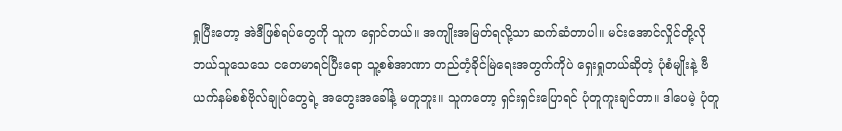ရှုပြီးတော့ အဲဒီဖြစ်ရပ်တွေကို သူက ရှောင်တယ်။ အကျိုးအမြတ်ရလို့သာ ဆက်ဆံတာပါ။ မင်းအောင်လှိုင်တို့လို ဘယ်သူသေသေ ငတေမာရင်ပြီးရော သူ့စစ်အာဏာ တည်တံ့ခိုင်မြဲရေးအတွက်ကိုပဲ ရှေးရှုတယ်ဆိုတဲ့ ပုံစံမျိုးနဲ့ ဗီယက်နမ်စစ်ဗိုလ်ချုပ်တွေရဲ့ အတွေးအခေါ်နဲ့ မတူဘူး။ သူကတော့ ရှင်းရှင်းပြောရင် ပုံတူကူးချင်တာ။ ဒါပေမဲ့ ပုံတူ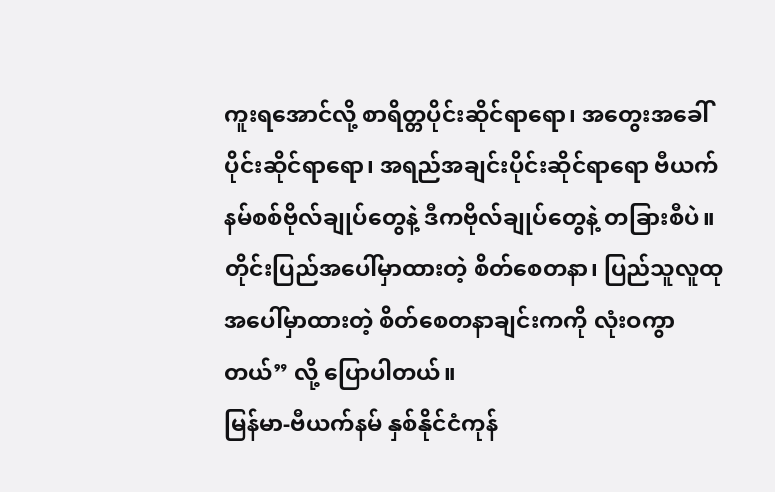ကူးရအောင်လို့ စာရိတ္တပိုင်းဆိုင်ရာရော၊ အတွေးအခေါ်ပိုင်းဆိုင်ရာရော၊ အရည်အချင်းပိုင်းဆိုင်ရာရော ဗီယက်နမ်စစ်ဗိုလ်ချုပ်တွေနဲ့ ဒီကဗိုလ်ချုပ်တွေနဲ့ တခြားစီပဲ။ တိုင်းပြည်အပေါ်မှာထားတဲ့ စိတ်စေတနာ၊ ပြည်သူလူထုအပေါ်မှာထားတဲ့ စိတ်စေတနာချင်းကကို လုံးဝကွာတယ်” လို့ ပြောပါတယ်။
မြန်မာ-ဗီယက်နမ် နှစ်နိုင်ငံကုန်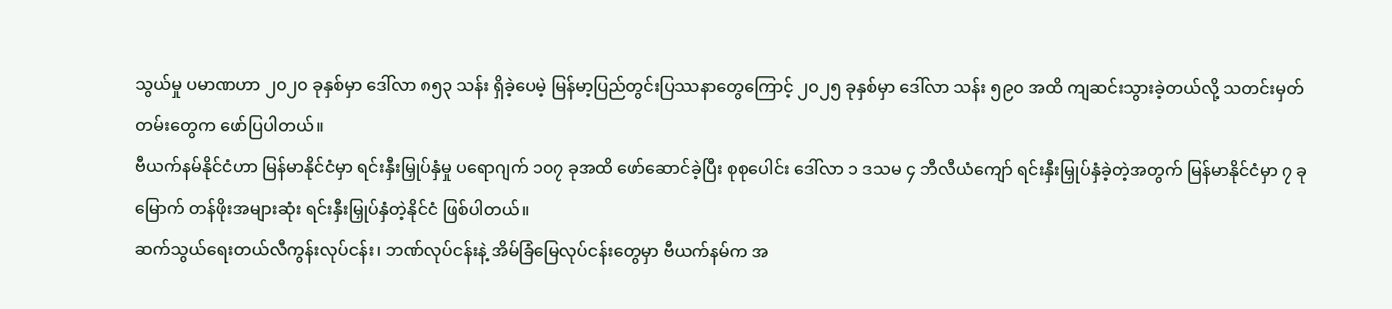သွယ်မှု ပမာဏဟာ ၂၀၂၀ ခုနှစ်မှာ ဒေါ်လာ ၈၅၃ သန်း ရှိခဲ့ပေမဲ့ မြန်မာ့ပြည်တွင်းပြဿနာတွေကြောင့် ၂၀၂၅ ခုနှစ်မှာ ဒေါ်လာ သန်း ၅၉၀ အထိ ကျဆင်းသွားခဲ့တယ်လို့ သတင်းမှတ်တမ်းတွေက ဖော်ပြပါတယ်။
ဗီယက်နမ်နိုင်ငံဟာ မြန်မာနိုင်ငံမှာ ရင်းနှီးမြှုပ်နှံမှု ပရောဂျက် ၁၀၇ ခုအထိ ဖော်ဆောင်ခဲ့ပြီး စုစုပေါင်း ဒေါ်လာ ၁ ဒသမ ၄ ဘီလီယံကျော် ရင်းနှီးမြှုပ်နှံခဲ့တဲ့အတွက် မြန်မာနိုင်ငံမှာ ၇ ခုမြောက် တန်ဖိုးအများဆုံး ရင်းနှီးမြှုပ်နှံတဲ့နိုင်ငံ ဖြစ်ပါတယ်။
ဆက်သွယ်ရေးတယ်လီကွန်းလုပ်ငန်း၊ ဘဏ်လုပ်ငန်းနဲ့ အိမ်ခြံမြေလုပ်ငန်းတွေမှာ ဗီယက်နမ်က အ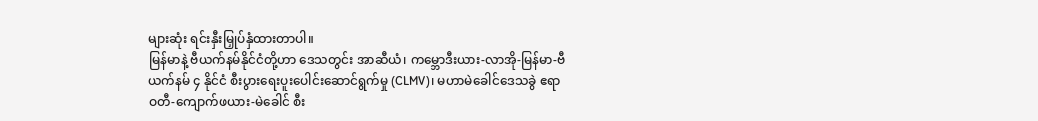များဆုံး ရင်းနှီးမြှုပ်နှံထားတာပါ။
မြန်မာနဲ့ ဗီယက်နမ်နိုင်ငံတို့ဟာ ဒေသတွင်း အာဆီယံ၊ ကမ္ဘောဒီးယား-လာအို-မြန်မာ-ဗီယက်နမ် ၄ နိုင်ငံ စီးပွားရေးပူးပေါင်းဆောင်ရွက်မှု (CLMV)၊ မဟာမဲခေါင်ဒေသခွဲ ဧရာဝတီ-ကျောက်ဖယား-မဲခေါင် စီး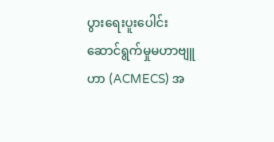ပွားရေးပူးပေါင်းဆောင်ရွက်မှုမဟာဗျူဟာ (ACMECS) အ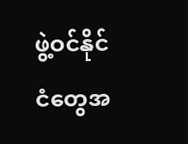ဖွဲ့ဝင်နိုင်ငံတွေအ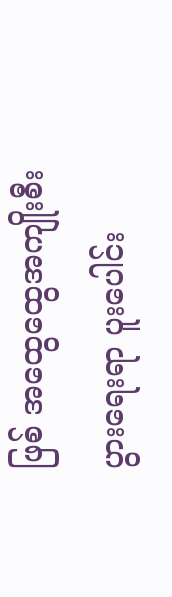ဖြစ် အထွေထွေအကျိုးစီးပွားရေးရာ ပူးပေါင်း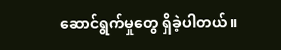ဆောင်ရွက်မှုတွေ ရှိခဲ့ပါတယ်။